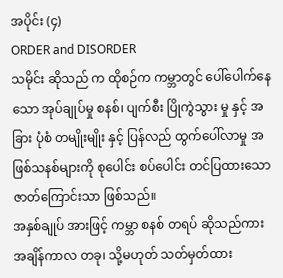အပိုင်း (၄)
ORDER and DISORDER
သမိုင်း ဆိုသည် က ထိုစဉ်က ကမ္ဘာတွင် ပေါ်ပေါက်နေသော အုပ်ချုပ်မှု စနစ်၊ ပျက်စီး ပြိုကွဲသွား မှု နှင့် အခြား ပုံစံ တမျိုးမျိုး နှင့် ပြန်လည် ထွက်ပေါ်လာမှု အဖြစ်သနစ်များကို စုပေါင်း စပ်ပေါင်း တင်ပြထားသော ဇာတ်ကြောင်းသာ ဖြစ်သည်။
အနှစ်ချုပ် အားဖြင့် ကမ္ဘာ စနစ် တရပ် ဆိုသည်ကား အချိန်ကာလ တခု၊ သို့မဟုတ် သတ်မှတ်ထား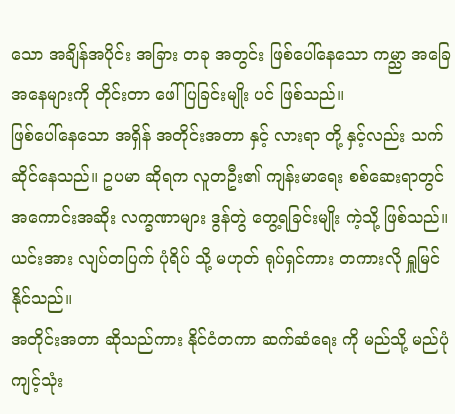သော အချိန်အပိုင်း အခြား တခု အတွင်း ဖြစ်ပေါ်နေသော ကမ္ညာ အခြေအနေများကို တိုင်းတာ ဖေါ်ပြခြင်းမျိုး ပင် ဖြစ်သည်။
ဖြစ်ပေါ်နေသော အရှိန် အတိုင်းအတာ နှင့် လားရာ တို့ နှင့်လည်း သက်ဆိုင်နေသည်။ ဥပမာ ဆိုရက လူတဦး၏ ကျန်းမာရေး စစ်ဆေးရာတွင် အကောင်းအဆိုး လက္ခဏာများ ဒွန်တွဲ တွေ့ရခြင်းမျိုး ကဲ့သို့ ဖြစ်သည်။ ယင်းအား လျပ်တပြက် ပုံရိပ် သို့ မဟုတ် ရုပ်ရှင်ကား တကားလို ရှူမြင်နိုင်သည်။
အတိုင်းအတာ ဆိုသည်ကား နိုင်ငံတကာ ဆက်ဆံရေး ကို မည်သို့ မည်ပုံ ကျင့်သုံး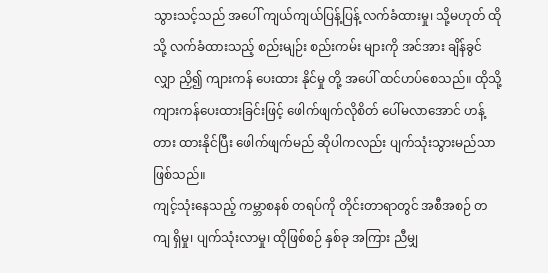သွားသင့်သည် အပေါ် ကျယ်ကျယ်ပြန့်ပြန့် လက်ခံထားမှု၊ သို့မဟုတ် ထိုသို့ လက်ခံထားသည့် စည်းမျဉ်း စည်းကမ်း များကို အင်အား ချိန်ခွင်လျှာ ညှိ၍ ကျားကန် ပေးထား နိုင်မှု တို့ အပေါ် ထင်ဟပ်စေသည်။ ထိုသို့ ကျားကန်ပေးထားခြင်းဖြင့် ဖေါက်ဖျက်လိုစိတ် ပေါ်မလာအောင် ဟန့်တား ထားနိုင်ပြီး ဖေါက်ဖျက်မည် ဆိုပါကလည်း ပျက်သုံးသွားမည်သာ ဖြစ်သည်။
ကျင့်သုံးနေသည့် ကမ္ဘာစနစ် တရပ်ကို တိုင်းတာရာတွင် အစီအစဉ် တကျ ရှိမှု၊ ပျက်သုံးလာမှု၊ ထိုဖြစ်စဉ် နှစ်ခု အကြား ညီမျှ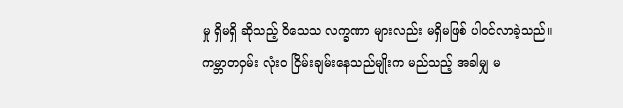မှု ရှိမရှိ ဆိုသည့် ဝိသေသ လက္ခဏာ များလည်း မရှိမဖြစ် ပါဝင်လာခဲ့သည်။
ကမ္ဘာတဝှမ်း လုံးဝ ငြိမ်းချမ်းနေသည်မျိုးက မည်သည့် အခါမျှ မ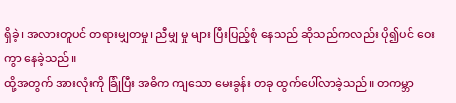ရှိခဲ့၊ အလားတူပင် တရားမျှတမှု၊ ညီမျှ မှု များ ပြီးပြည့်စုံ နေသည် ဆိုသည်ကလည်း ပို၍ပင် ဝေးကွာ နေခဲ့သည်။
ထို့အတွက် အားလုံးကို ခြုံပြီး အဓိက ကျသော မေးခွန်း တခု ထွက်ပေါ်လာခဲ့သည်။ တကမ္ဘာ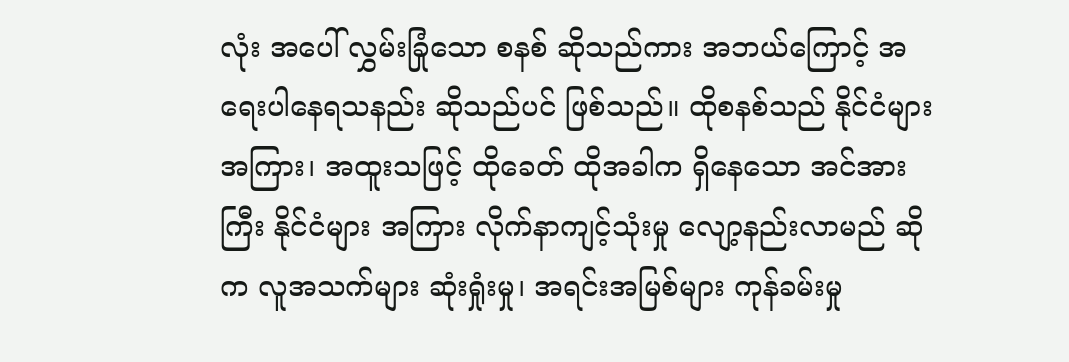လုံး အပေါ် လွှမ်းခြုံသော စနစ် ဆိုသည်ကား အဘယ်ကြောင့် အရေးပါနေရသနည်း ဆိုသည်ပင် ဖြစ်သည်။ ထိုစနစ်သည် နိုင်ငံများ အကြား၊ အထူးသဖြင့် ထိုခေတ် ထိုအခါက ရှိနေသော အင်အားကြီး နိုင်ငံများ အကြား လိုက်နာကျင့်သုံးမှု လျော့နည်းလာမည် ဆိုက လူအသက်များ ဆုံးရှုံးမှု၊ အရင်းအမြစ်များ ကုန်ခမ်းမှု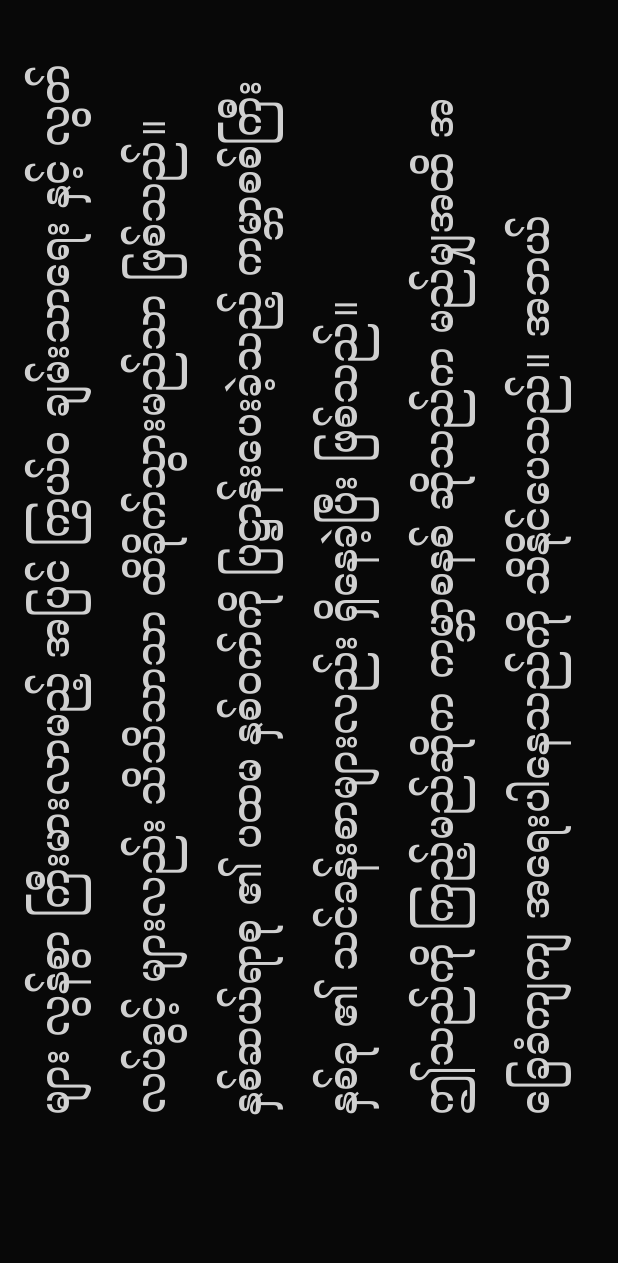များ လွန်စွာ ကြီးမားလာမည့် အပြင် ကြွယ်ဝ ချမ်းသာရေး နှင့် လွတ်လပ်ခွင့် များလည်း သိသိသာသာ ထိခိုက်သွားမည်သာ ဖြစ်သည်။
နှစ်ဆယ်ရာစု ၏ ပထမ နှစ်ဝက်ကို ပြဋ္ဌာန်းပေးခဲ့သည့် ကမ္ဘာစစ်ကြီး နှစ်ခု ၏ သင်ခန်းစာများလည်း ရှိနေခဲ့ပြီး ဖြစ်သည်။
ဤသည်ကို ကြည့်မည်ဆိုက ကမ္ဘာစနစ် ဆိုသည်က မည်မျှအထိ အခြေခံကျကျ အရေးပါနေသည်ကို သိနိုင်ပေသည်။ အဘယ်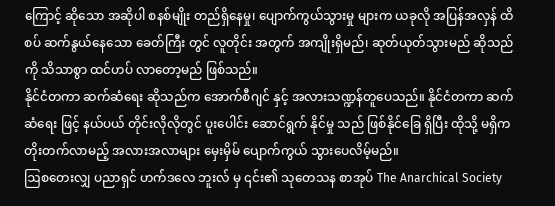ကြောင့် ဆိုသော အဆိုပါ စနစ်မျိုး တည်ရှိနေမှု၊ ပျောက်ကွယ်သွားမှု များက ယခုလို အပြန်အလှန် ထိစပ် ဆက်နွယ်နေသော ခေတ်ကြီး တွင် လူတိုင်း အတွက် အကျိုးရှိမည်၊ ဆုတ်ယုတ်သွားမည် ဆိုသည်ကို သိသာစွာ ထင်ဟပ် လာတော့မည် ဖြစ်သည်။
နိုင်ငံတကာ ဆက်ဆံရေး ဆိုသည်က အောက်စီဂျင် နှင့် အလားသဏ္ဍန်တူပေသည်။ နိုင်ငံတကာ ဆက်ဆံရေး ဖြင့် နယ်ပယ် တိုင်းလိုလိုတွင် ပူးပေါင်း ဆောင်ရွက် နိုင်မှု သည် ဖြစ်နိုင်ခြေ ရှိပြီး ထိုသို့ မရှိက တိုးတက်လာမည့် အလားအလာများ မှေးမှိမ် ပျောက်ကွယ် သွားပေလိမ့်မည်။
ဩစတေးလျှ ပညာရှင် ဟက်ဒလေ ဘူးလ် မှ ၎င်း၏ သုတေသန စာအုပ် The Anarchical Society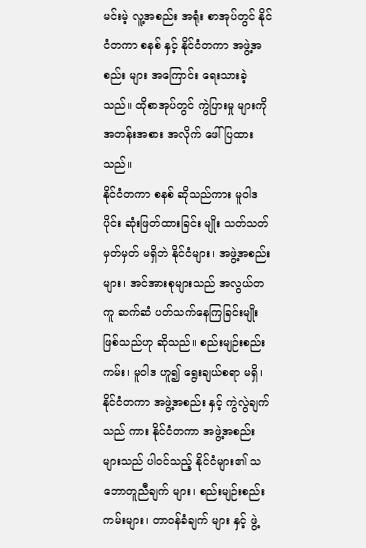မင်းမဲ့ လူ့အစည်း အရုံး စာအုပ်တွင် နိုင်ငံတကာ စနစ် နှင့် နိုင်ငံတကာ အဖွဲ့အစည်း များ အကြောင်း ရေးသားခဲ့သည်။ ထိုစာအုပ်တွင် ကွဲပြားမှု များကို အတန်းအစား အလိုက် ဖေါ်ပြထားသည်။
နိုင်ငံတကာ စနစ် ဆိုသည်ကား မူဝါဒ ပိုင်း ဆုံးဖြတ်ထားခြင်း မျိုး သတ်သတ်မှတ်မှတ် မရှိဘဲ နိုင်ငံများ၊ အဖွဲ့အစည်းများ၊ အင်အားစုများသည် အလွယ်တကူ ဆက်ဆံ ပတ်သက်နေကြခြင်းမျိုး ဖြစ်သည်ဟု ဆိုသည်။ စည်းမျဉ်းစည်းကမ်း၊ မူဝါဒ ဟူ၍ ရွေးချယ်စရာ မရှိ၊ နိုင်ငံတကာ အဖွဲ့အစည်း နှင့် ကွဲလွဲချက်သည် ကား နိုင်ငံတကာ အဖွဲ့အစည်း များသည် ပါဝင်သည့် နိုင်ငံများ၏ သဘောတူညီချက် များ၊ စည်းမျဉ်းစည်းကမ်းများ၊ တာဝန်ခံချက် များ နှင့် ဖွဲ့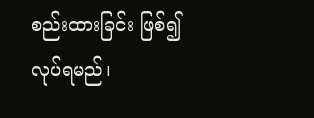စည်းထားခြင်း ဖြစ်၍ လုပ်ရမည်၊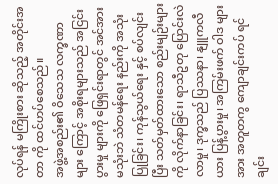လုပ်ရန် မကြိုးစား ဆိုသည့် အတိုင်းအတာ ကို ထင်ဟပ်စေသည်။
အဖွဲ့အစည်း၏ ဝိသေသ လက္ခဏာ များ ကြောင့် အစိုးရများသည် အငြင်းပွားမှု များကို ဖြေရှင်းရာတွင် အင်အားမသုံးဘဲ သံတမန်ရေး နည်းကို အသုံးပြုခြင်း၊ ကုန်သွယ်ရေး နှင့် စပ်လျင်းပြီး သတ်မှတ်ထားသော စည်းမျဉ်းများကို လိုက်နာခြင်း၊ ရာသီဥတု ပြောင်းလဲလာမှု၊ ဒုက္ခသည် ပြဿနာ၊ နျူကလီယား ပြန့်ပွားမှု၊ အကြမ်းဖက် ဝါဒ များ အား အတူတကွ ကျောချင်းကပ် ရင်ချင်း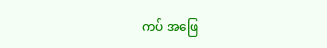ကပ် အဖြေ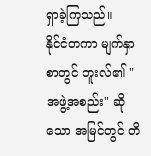ရှာခဲ့ကြသည်။
နိုင်ငံတကာ မျက်နှာစာတွင် ဘူးလ်၏ "အဖွဲ့အစည်း" ဆိုသော အမြင်တွင် တိ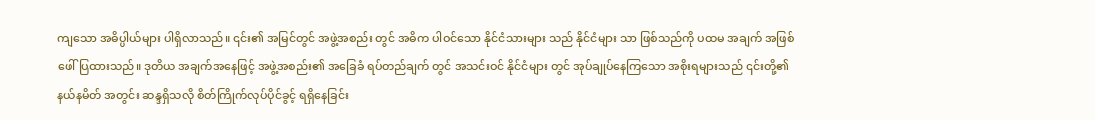ကျသော အဓိပ္ပါယ်များ ပါရှိလာသည်။ ၎င်း၏ အမြင်တွင် အဖွဲ့အစည်း တွင် အဓိက ပါဝင်သော နိုင်ငံသားများ သည် နိုင်ငံများ သာ ဖြစ်သည်ကို ပထမ အချက် အဖြစ် ဖေါ်ပြထားသည်။ ဒုတိယ အချက်အနေဖြင့် အဖွဲ့အစည်း၏ အခြေခံ ရပ်တည်ချက် တွင် အသင်းဝင် နိုင်ငံများ တွင် အုပ်ချုပ်နေကြသော အစိုးရများသည် ၎င်းတို့၏ နယ်နမိတ် အတွင်း ဆန္ဒရှိသလို စိတ်ကြိုက်လုပ်ပိုင်ခွင့် ရရှိနေခြင်း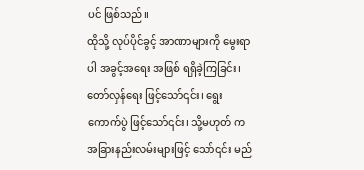ပင် ဖြစ်သည်။
ထိုသို့ လုပ်ပိုင်ခွင့် အာဏာများကို မွေးရာပါ အခွင့်အရေး အဖြစ် ရရှိခဲ့ကြခြင်း၊ တော်လှန်ရေး ဖြင့်သော်၎င်း၊ ရွေးကောက်ပွဲ ဖြင့်သော်၎င်း၊ သို့မဟုတ် က အခြားနည်းလမ်းများဖြင့် သော်၎င်း မည်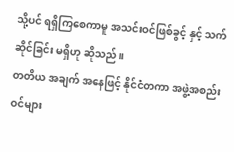သို့ပင် ရရှိကြစေကာမူ အသင်းဝင်ဖြစ်ခွင့် နှင့် သက်ဆိုင်ခြင်း မရှိဟု ဆိုသည်။
တတိယ အချက် အနေဖြင့် နိုင်ငံတကာ အဖွဲ့အစည်း ဝင်များ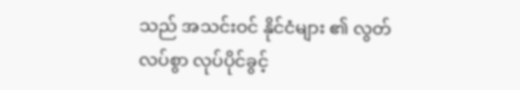သည် အသင်းဝင် နိုင်ငံများ ၏ လွတ်လပ်စွာ လုပ်ပိုင်ခွင့်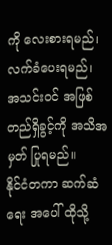ကို လေးစားရမည်၊ လက်ခံပေးရမည်၊ အသင်းဝင် အဖြစ် တည်ရှိခွင့်ကို အသိအမှတ် ပြုရမည်။
နိုင်ငံတကာ ဆက်ဆံရေး အပေါ် ထိုသို့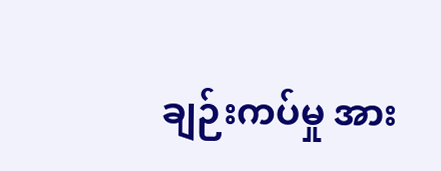ချဉ်းကပ်မှု အား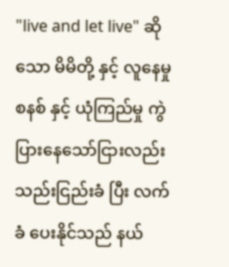"live and let live" ဆိုသော မိမိတို့ နှင့် လူနေမှု စနစ် နှင့် ယုံကြည်မှု ကွဲပြားနေသော်ငြားလည်း သည်းငြည်းခံ ပြီး လက်ခံ ပေးနိုင်သည် နယ်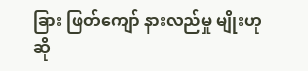ခြား ဖြတ်ကျော် နားလည်မှု မျိုးဟု ဆို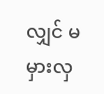လျှင် မမှားလှ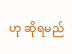ဟု ဆိုရမည်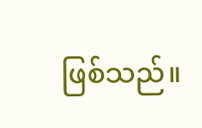ဖြစ်သည်။